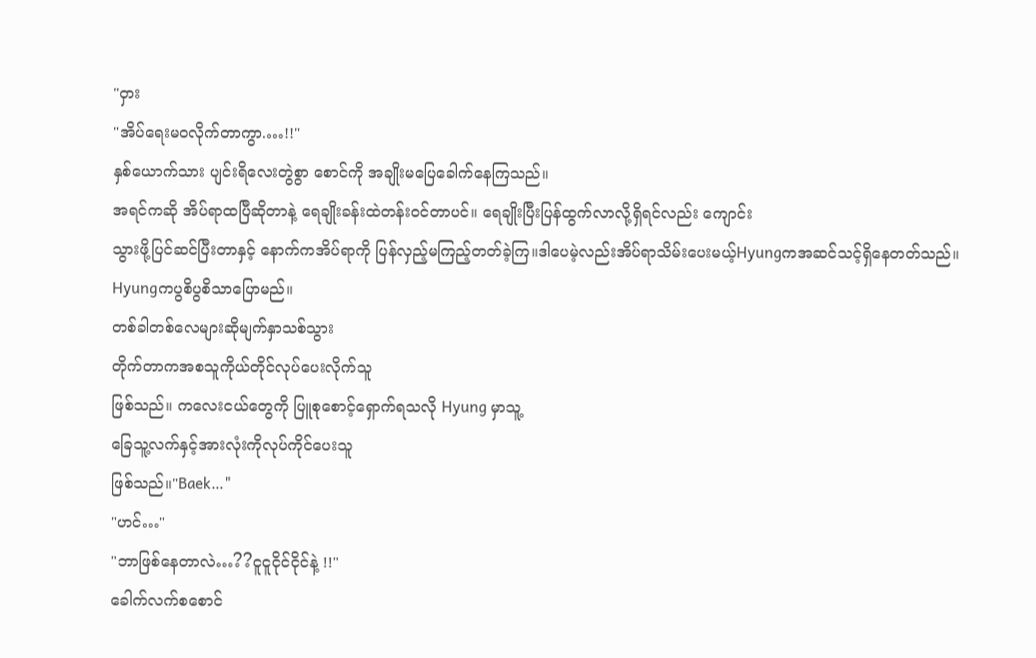"ဝှား
"အိပ်ရေးမဝလိုက်တာကွာ.…!!"
နှစ်ယောက်သား ပျင်းရိလေးတွဲစွာ စောင်ကို အချိုးမပြေခေါက်နေကြသည်။
အရင်ကဆို အိပ်ရာထပြီဆိုတာနဲ့ ရေချိုးခန်းထဲတန်းဝင်တာပင်။ ရေချိုးပြီးပြန်ထွက်လာလို့ရှိရင်လည်း ကျောင်း
သွားဖို့ပြင်ဆင်ပြီးတာနှင့် နောက်ကအိပ်ရာကို ပြန်လှည့်မကြည့်တတ်ခဲ့ကြ။ဒါပေမဲ့လည်းအိပ်ရာသိမ်းပေးမယ့်Hyungကအဆင်သင့်ရှိနေတတ်သည်။ Hyungကပွစိပွစိသာပြောမည်။
တစ်ခါတစ်လေများဆိုမျက်နှာသစ်သွား
တိုက်တာကအစသူကိုယ်တိုင်လုပ်ပေးလိုက်သူ
ဖြစ်သည်။ ကလေးငယ်တွေကို ပြူစုစောင့်ရှောက်ရသလို Hyung မှာသူ့
ခြေသူ့လက်နှင့်အားလုံးကိုလုပ်ကိုင်ပေးသူ
ဖြစ်သည်။"Baek…"
"ဟင်…"
"ဘာဖြစ်နေတာလဲ…??ငူငူငိုင်ငိုင်နဲ့ !!"
ခေါက်လက်စစောင်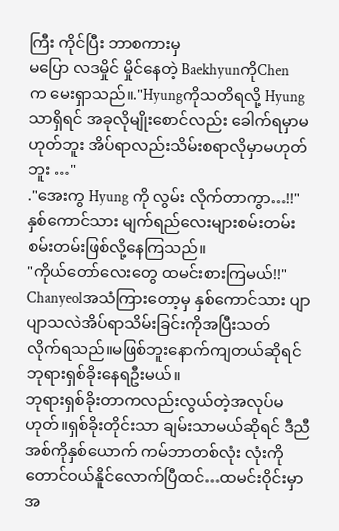ကြီး ကိုင်ပြီး ဘာစကားမှ
မပြော လဒမှိုင် မှိုင်နေတဲ့ BaekhyunကိုChen
က မေးရှာသည်။."Hyungကိုသတိရလို့ Hyungသာရှိရင် အခုလိုမျိုးစောင်လည်း ခေါက်ရမှာမဟုတ်ဘူး အိပ်ရာလည်းသိမ်းစရာလိုမှာမဟုတ်ဘူး …"
."အေးကွ Hyung ကို လွမ်း လိုက်တာကွာ…!!"
နှစ်ကောင်သား မျက်ရည်လေးများစမ်းတမ်း စမ်းတမ်းဖြစ်လို့နေကြသည်။
"ကိုယ်တော်လေးတွေ ထမင်းစားကြမယ်!!"
Chanyeolအသံကြားတော့မှ နှစ်ကောင်သား ပျာပျာသလဲအိပ်ရာသိမ်းခြင်းကိုအပြီးသတ်
လိုက်ရသည်။မဖြစ်ဘူးနောက်ကျတယ်ဆိုရင်ဘုရားရှစ်ခိုးနေရဦးမယ်။
ဘုရားရှစ်ခိုးတာကလည်းလွယ်တဲ့အလုပ်မ
ဟုတ်။ရှစ်ခိုးတိုင်းသာ ချမ်းသာမယ်ဆိုရင် ဒီညီ
အစ်ကိုနှစ်ယောက် ကမ်ဘာတစ်လုံး လုံးကို
တောင်ဝယ်နိူင်လောက်ပြီထင်…ထမင်းဝိုင်းမှာ အ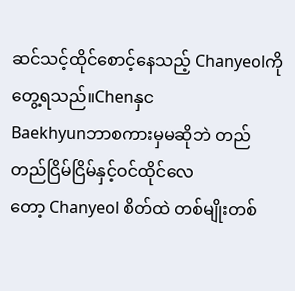ဆင်သင့်ထိုင်စောင့်နေသည့် Chanyeolကိုတွေ့ရသည်။Chenနှင
Baekhyunဘာစကားမှမဆိုဘဲ တည်တည်ငြိမ်ငြိမ်နှင့်ဝင်ထိုင်လေ
တော့ Chanyeol စိတ်ထဲ တစ်မျိုးတစ်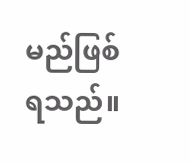မည်ဖြစ်
ရသည်။